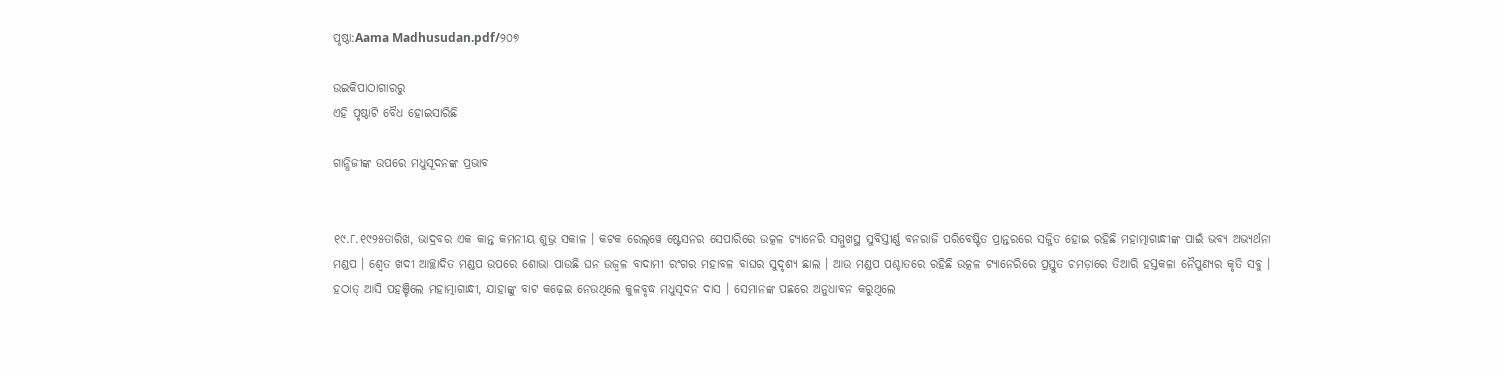ପୃଷ୍ଠା:Aama Madhusudan.pdf/୨୦୭

ଉଇକିପାଠାଗାର‌ରୁ
ଏହି ପୃଷ୍ଠାଟି ବୈଧ ହୋଇସାରିଛି

ଗାନ୍ଧିଜୀଙ୍କ ଉପରେ ମଧୁସୂଦନଙ୍କ ପ୍ରଭାବ


୧୯.୮.୧୯୨୫ତାରିଖ, ଭାଦ୍ରବର ଏକ କାନ୍ତ କମନୀୟ ଶୁଭ୍ର ସକାଳ । କଟକ ରେଲ୍‌ୱେ ଷ୍ଟେସନର ସେପାରିରେ ଉତ୍କଳ ଟ୍ୟାନେରି ସମ୍ମୁଖସ୍ଥ ସୁବିସ୍ତୀର୍ଣ୍ଣ ବନରାଜି ପରିବେଷ୍ଟିତ ପ୍ରାନ୍ତରରେ ସଜ୍ଜିତ ହୋଇ ରହିଛି ମହାତ୍ମାଗାନ୍ଧୀଙ୍କ ପାଇଁ ଭବ୍ୟ ଅଭ୍ୟର୍ଥନା ମଣ୍ଡପ । ଶ୍ୱେତ ଖଦୀ ଆଚ୍ଛାଦିତ ମଣ୍ଡପ ଉପରେ ଶୋଭା ପାଉଛି ଘନ ଉଜ୍ୱଳ ବାଦାମୀ ରଂଗର ମହାବଳ ବାଘର ସୁଦୃଶ୍ୟ ଛାଲ । ଆଉ ମଣ୍ଡପ ପଶ୍ଚାତରେ ରହିଛି ଉତ୍କଳ ଟ୍ୟାନେରିରେ ପ୍ରସ୍ତୁତ ଚମଡ଼ାରେ ତିଆରି ହସ୍ତକଳା ନୈପୁଣ୍ୟର କୃତି ସବୁ । ହଠାତ୍ ଆସି ପହଞ୍ଚିଲେ ମହାତ୍ମାଗାନ୍ଧୀ, ଯାହାଙ୍କୁ ବାଟ କଢ଼େଇ ନେଉଥିଲେ କୁଳବୃଦ୍ଧ ମଧୁସୂଦନ ଦାସ । ସେମାନଙ୍କ ପଛରେ ଅନୁଧାବନ କରୁଥିଲେ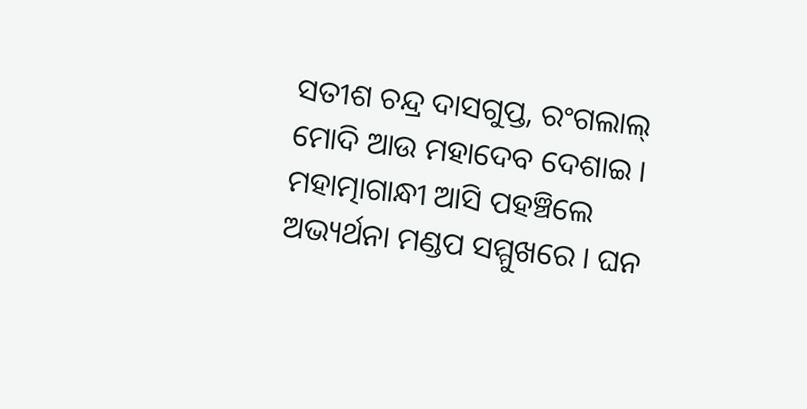ସତୀଶ ଚନ୍ଦ୍ର ଦାସଗୁପ୍ତ, ରଂଗଲାଲ୍ ମୋଦି ଆଉ ମହାଦେବ ଦେଶାଇ । ମହାତ୍ମାଗାନ୍ଧୀ ଆସି ପହଞ୍ଚିଲେ ଅଭ୍ୟର୍ଥନା ମଣ୍ଡପ ସମ୍ମୁଖରେ । ଘନ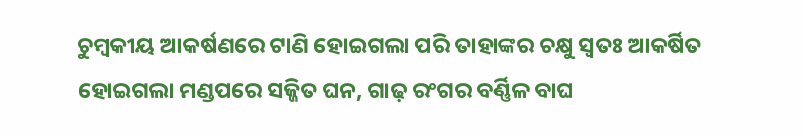ଚୁମ୍ବକୀୟ ଆକର୍ଷଣରେ ଟାଣି ହୋଇଗଲା ପରି ତାହାଙ୍କର ଚକ୍ଷୁ ସ୍ୱତଃ ଆକର୍ଷିତ ହୋଇଗଲା ମଣ୍ଡପରେ ସଜ୍ଜିତ ଘନ, ଗାଢ଼ ରଂଗର ବର୍ଣ୍ଣିଳ ବାଘ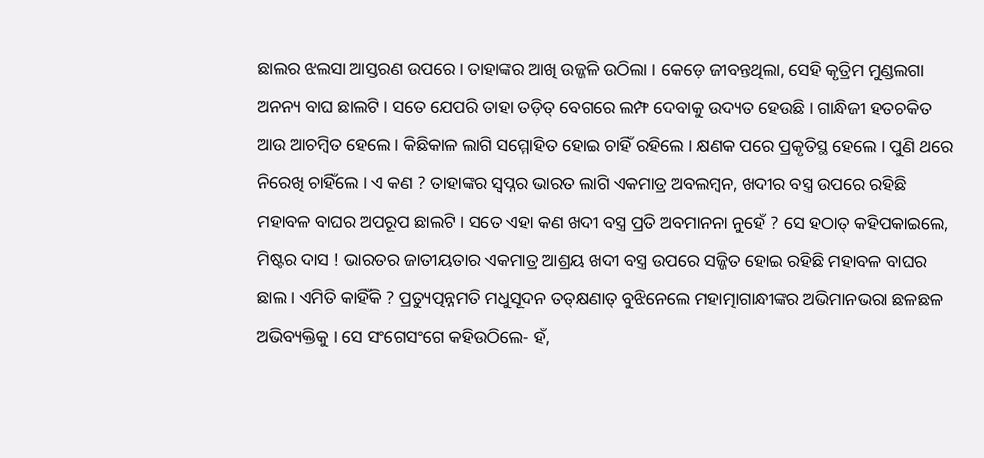ଛାଲର ଝଲସା ଆସ୍ତରଣ ଉପରେ । ତାହାଙ୍କର ଆଖି ଉଜ୍ଜଳି ଉଠିଲା । କେଡ଼େ ଜୀବନ୍ତଥିଲା, ସେହି କୃତ୍ରିମ ମୁଣ୍ଡଲଗା ଅନନ୍ୟ ବାଘ ଛାଲଟି । ସତେ ଯେପରି ତାହା ତଡ଼ିତ୍ ବେଗରେ ଲମ୍ଫ ଦେବାକୁ ଉଦ୍ୟତ ହେଉଛି । ଗାନ୍ଧିଜୀ ହତଚକିତ ଆଉ ଆଚମ୍ବିତ ହେଲେ । କିଛିକାଳ ଲାଗି ସମ୍ମୋହିତ ହୋଇ ଚାହିଁ ରହିଲେ । କ୍ଷଣକ ପରେ ପ୍ରକୃତିସ୍ଥ ହେଲେ । ପୁଣି ଥରେ ନିରେଖି ଚାହିଁଲେ । ଏ କଣ ? ତାହାଙ୍କର ସ୍ୱପ୍ନର ଭାରତ ଲାଗି ଏକମାତ୍ର ଅବଲମ୍ବନ, ଖଦୀର ବସ୍ତ୍ର ଉପରେ ରହିଛି ମହାବଳ ବାଘର ଅପରୂପ ଛାଲଟି । ସତେ ଏହା କଣ ଖଦୀ ବସ୍ତ୍ର ପ୍ରତି ଅବମାନନା ନୁହେଁ ? ସେ ହଠାତ୍ କହିପକାଇଲେ, ମିଷ୍ଟର ଦାସ ! ଭାରତର ଜାତୀୟତାର ଏକମାତ୍ର ଆଶ୍ରୟ ଖଦୀ ବସ୍ତ୍ର ଉପରେ ସଜ୍ଜିତ ହୋଇ ରହିଛି ମହାବଳ ବାଘର ଛାଲ । ଏମିତି କାହିଁକି ? ପ୍ରତ୍ୟୁତ୍ପନ୍ନମତି ମଧୁସୂଦନ ତତ୍‌କ୍ଷଣାତ୍ ବୁଝିନେଲେ ମହାତ୍ମାଗାନ୍ଧୀଙ୍କର ଅଭିମାନଭରା ଛଳଛଳ ଅଭିବ୍ୟକ୍ତିକୁ । ସେ ସଂଗେସଂଗେ କହିଉଠିଲେ- ହଁ,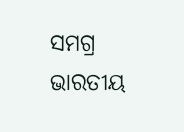ସମଗ୍ର ଭାରତୀୟ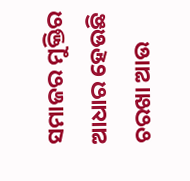ସମାଜର ମୁକ୍ତିର ଆଧାର ହେଉଛି ଚରଖା ଆଉ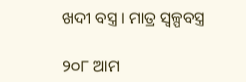ଖଦୀ ବସ୍ତ୍ର । ମାତ୍ର ସ୍ୱଳ୍ପବସ୍ତ୍ର

୨୦୮ ଆମ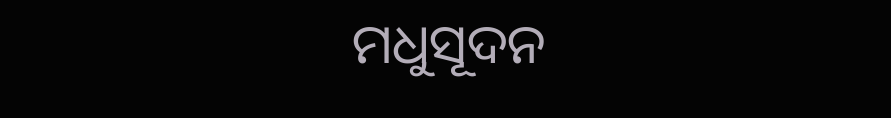ମଧୁସୂଦନ